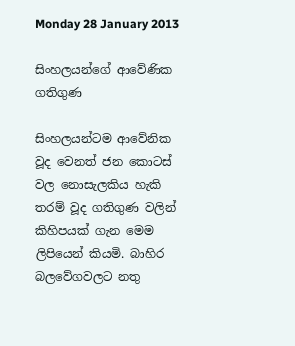Monday 28 January 2013

සිංහලයන්ගේ ආවේණික ගතිගුණ

සිංහලයන්ටම ආවේනික වූද වෙනත් ජන කොටස් වල නොසැලකිය හැකි තරම් වූද ගතිගුණ වලින් කිහිපයක් ගැන මෙම ලිපියෙන් කියමි. බාහිර බලවේගවලට නතු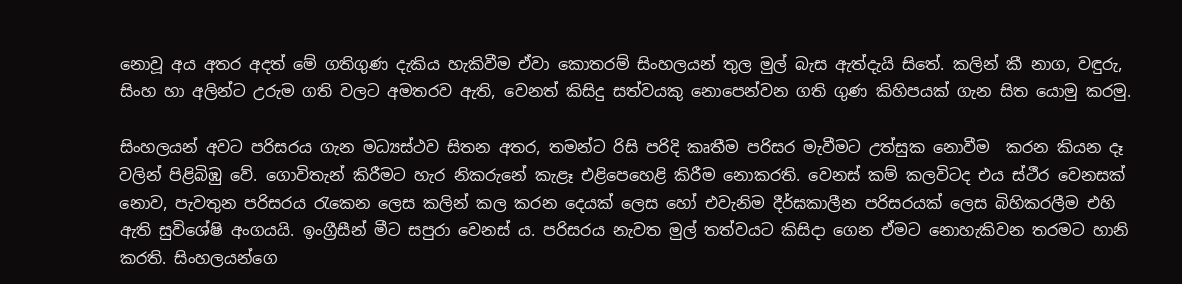නොවූ අය අතර අදත් මේ ගතිගුණ දැකිය හැකිවීම ඒවා කොතරම් සිංහලයන් තුල මුල් බැස ඇත්දැයි සිතේ. කලින් කී නාග, වඳුරු, සිංහ හා අලින්ට උරුම ගති වලට අමතරව ඇති, වෙනත් කිසිදු සත්වයකු නොපෙන්වන ගති ගුණ කිහිපයක් ගැන සිත යොමු කරමු.

සිංහලයන් අවට පරිසරය ගැන මධ්‍යස්ථව සිතන අතර, තමන්ට රිසි පරිදි කෘතීම පරිසර මැවීමට උත්සුක නොවීම  කරන කියන දෑ වලින් පිළිබිඹු වේ. ගොවිතැන් කිරීමට හැර නිකරුනේ කැළෑ එළිපෙහෙළි කිරීම නොකරති. වෙනස් කම් කලවිටද එය ස්ථීර වෙනසක් නොව, පැවතුන පරිසරය රැකෙන ලෙස කලින් කල කරන දෙයක් ලෙස හෝ එවැනිම දීර්ඝකාලීන පරිසරයක් ලෙස බිහිකරලීම එහි ඇති සුවිශේෂි අංගයයි. ඉංග්‍රීසීන් මීට සපුරා වෙනස් ය. පරිසරය නැවත මුල් තත්වයට කිසිදා ගෙන ඒමට නොහැකිවන තරමට හානි කරති. සිංහලයන්ගෙ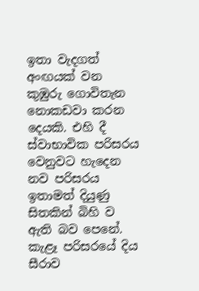ඉතා වැදගත් අංඟයක් වන කුඹුරු ගොවිතැන නොකඩවා කරන දෙයකි. එහි දී ස්වාභාවික පරිසරය වෙනුවට හැදෙන නව පරිසරය ඉතාමත් දියුණු සිතකින් බිහි ව ඇති බව පෙනේ. කැළෑ පරිසරයේ දිය සීරාව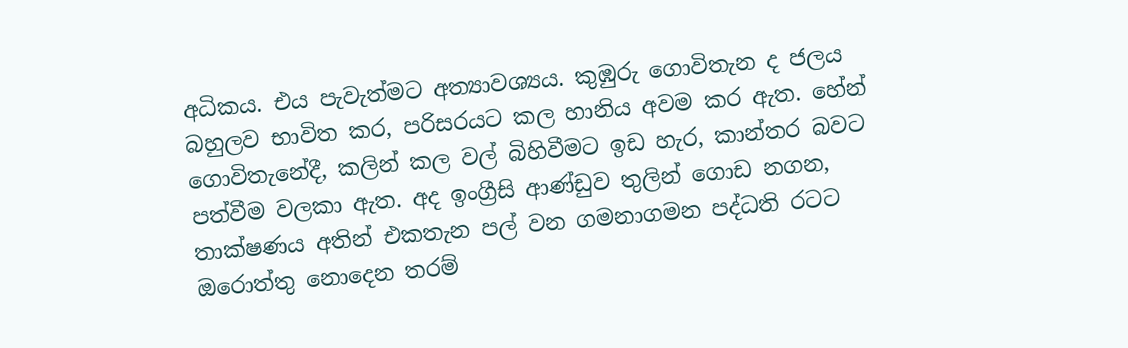අධිකය. එය පැවැත්මට අත්‍යාවශ්‍යය. කුඹුරු ගොවිතැන ද ජලය බහුලව භාවිත කර, පරිසරයට කල හානිය අවම කර ඇත. හේන් ගොවිතැනේදී, කලින් කල වල් බිහිවීමට ඉඩ හැර, කාන්තර බවට පත්වීම වලකා ඇත. අද ඉංග්‍රීසි ආණ්ඩුව තුලින් ගොඩ නගන, තාක්ෂණය අතින් එකතැන පල් වන ගමනාගමන පද්ධති රටට ඔරොත්තු නොදෙන තරම්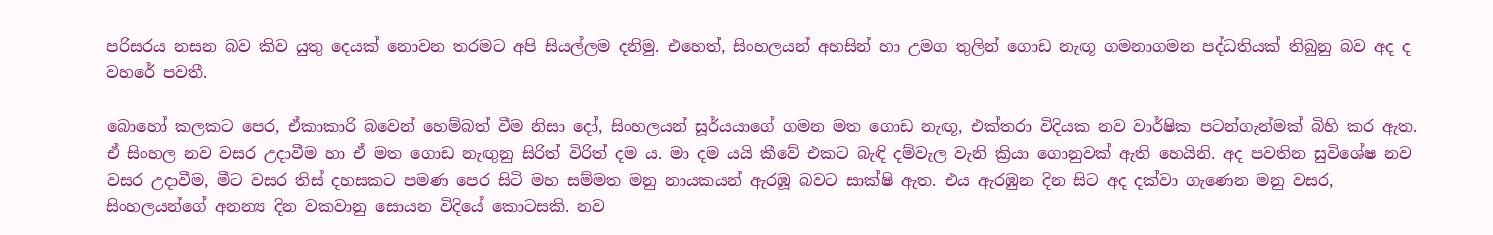පරිසරය නසන බව කිව යුතු දෙයක් නොවන තරමට අපි සියල්ලම දනිමු. එහෙත්, සිංහලයන් අහසින් හා උමග තුලින් ගොඩ නැඟූ ගමනාගමන පද්ධතියක් තිබුනු බව අද ද වහරේ පවතී.

බොහෝ කලකට පෙර, ඒකාකාරි බවෙන් හෙම්බත් වීම නිසා දෝ, සිංහලයන් සූර්යයාගේ ගමන මත ගොඩ නැඟූ, එක්තරා විදියක නව වාර්ෂික පටන්ගැන්මක් බිහි කර ඇත. ඒ සිංහල නව වසර උදාවීම හා ඒ මත ගොඩ නැඟුනු සිරිත් විරිත් දම ය. මා දම යයි කීවේ එකට බැඳි දම්වැල වැනි ක්‍රියා ගොනුවක් ඇති හෙයිනි. අද පවතින සුවිශේෂ නව වසර උදාවීම, මීට වසර තිස් දහසකට පමණ පෙර සිටි මහ සම්මත මනු නායකයන් ඇරඹූ බවට සාක්ෂි ඇත. එය ඇරඹුන දින සිට අද දක්වා ගැණෙන මනු වසර, සිංහලයන්ගේ අනන්‍ය දින වකවානු සොයන විදියේ කොටසකි. නව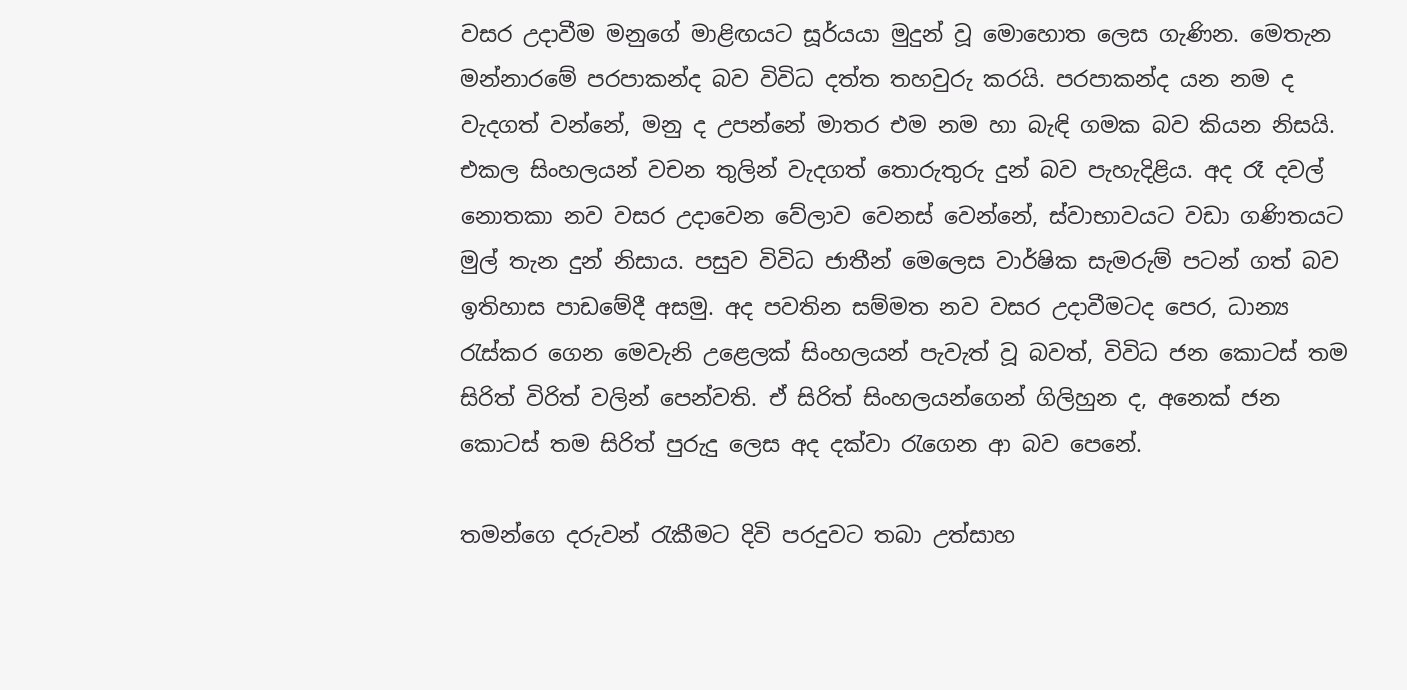වසර උදාවීම මනුගේ මාළිඟයට සූර්යයා මුදුන් වූ මොහොත ලෙස ගැණින. මෙතැන මන්නාරමේ පරපාකන්ද බව විවිධ දත්ත තහවුරු කරයි. පරපාකන්ද යන නම ද වැදගත් වන්නේ, මනු ද උපන්නේ මාතර එම නම හා බැඳි ගමක බව කියන නිසයි. එකල සිංහලයන් වචන තුලින් වැදගත් තොරුතුරු දුන් බව පැහැදිළිය. අද රෑ දවල් නොතකා නව වසර උදාවෙන වේලාව වෙනස් වෙන්නේ, ස්වාභාවයට වඩා ගණිතයට මුල් තැන දුන් නිසාය. පසුව විවිධ ජාතීන් මෙලෙස වාර්ෂික සැමරුම් පටන් ගත් බව ඉතිහාස පාඩමේදී අසමු. අද පවතින සම්මත නව වසර උදාවීමටද පෙර, ධාන්‍ය රැස්කර ගෙන මෙවැනි උළෙලක් සිංහලයන් පැවැත් වූ බවත්, විවිධ ජන කොටස් තම සිරිත් විරිත් වලින් පෙන්වති. ඒ සිරිත් සිංහලයන්ගෙන් ගිලිහුන ද, අනෙක් ජන කොටස් තම සිරිත් පුරුදු ලෙස අද දක්වා රැගෙන ආ බව පෙනේ.

තමන්ගෙ දරුවන් රැකීමට දිවි පරදුවට තබා උත්සාහ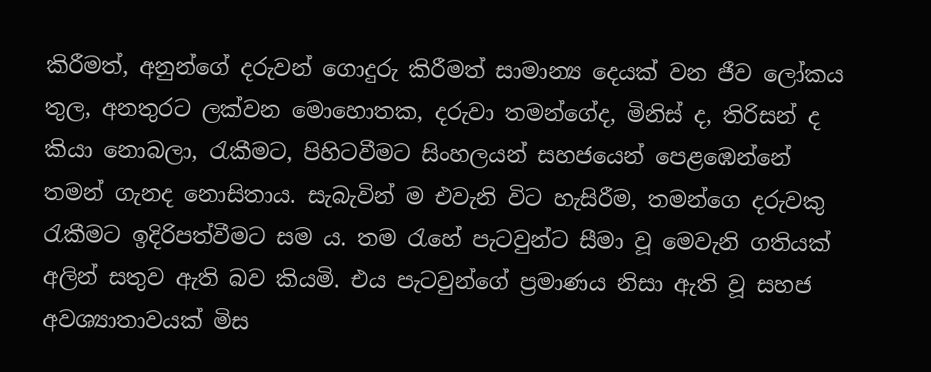කිරීමත්, අනුන්ගේ දරුවන් ගොදුරු කිරීමත් සාමාන්‍ය දෙයක් වන ජීව ලෝකය තුල, අනතුරට ලක්වන මොහොතක, දරුවා තමන්ගේද, මිනිස් ද, තිරිසන් ද කියා නොබලා, රැකීමට, පිහිටවීමට සිංහලයන් සහජයෙන් පෙළඹෙන්නේ තමන් ගැනද නොසිතාය. සැබැවින් ම එවැනි විට හැසිරීම, තමන්ගෙ දරුවකු රැකීමට ඉදිරිපත්වීමට සම ය. තම රැහේ පැටවුන්ට සීමා වූ මෙවැනි ගතියක් අලින් සතුව ඇති බව කියමි. එය පැටවුන්ගේ ප්‍රමාණය නිසා ඇති වූ සහජ අවශ්‍යාතාවයක් මිස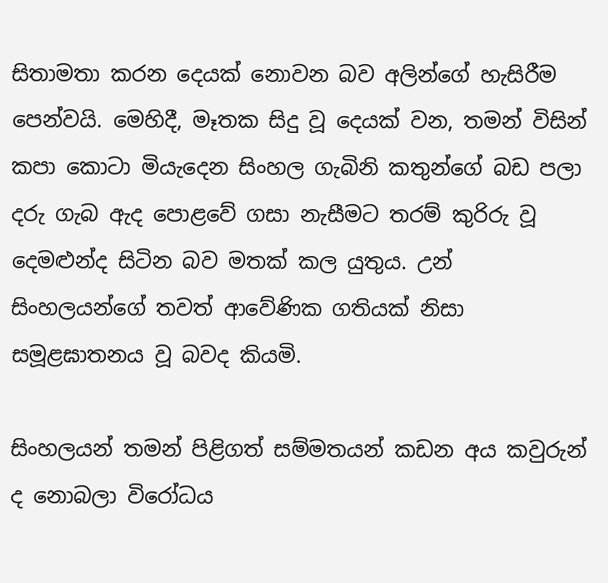සිතාමතා කරන දෙයක් නොවන බව අලින්ගේ හැසිරීම පෙන්වයි. මෙහිදී, මෑතක සිදු වූ දෙයක් වන, තමන් විසින් කපා කොටා මියැදෙන සිංහල ගැබිනි කතුන්ගේ බඩ පලා දරු ගැබ ඇද පොළවේ ගසා නැසීමට තරම් කුරිරු වූ දෙමළුන්ද සිටින බව මතක් කල යුතුය. උන් සිංහලයන්ගේ තවත් ආවේණික ගතියක් නිසා සමූළඝාතනය වූ බවද කියමි.

සිංහලයන් තමන් පිළිගත් සම්මතයන් කඩන අය කවුරුන් ද නොබලා විරෝධය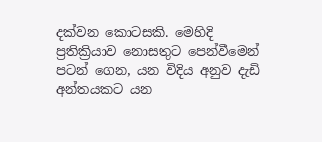දක්වන කොටසකි. මෙහිදි ප්‍රතික්‍රියාව නොසතුට පෙන්වීමෙන් පටන් ගෙන, යන විදිය අනුව දැඩි අන්තයකට යන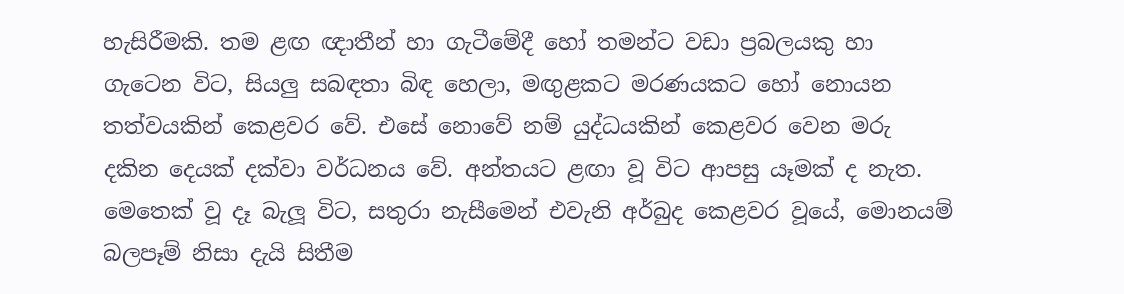හැසිරීමකි. තම ළඟ ඥාතීන් හා ගැටීමේදී හෝ තමන්ට වඩා ප්‍රබලයකු හා ගැටෙන විට, සියලු සබඳතා බිඳ හෙලා, මඟුළකට මරණයකට හෝ නොයන තත්වයකින් කෙළවර වේ. එසේ නොවේ නම් යුද්ධයකින් කෙළවර වෙන මරු දකින දෙයක් දක්වා වර්ධනය වේ. අන්තයට ළඟා වූ විට ආපසු යෑමක් ද නැත. මෙතෙක් වූ දෑ බැලූ විට, සතුරා නැසීමෙන් එවැනි අර්බුද කෙළවර වූයේ, මොනයම් බලපෑම් නිසා දැයි සිතීම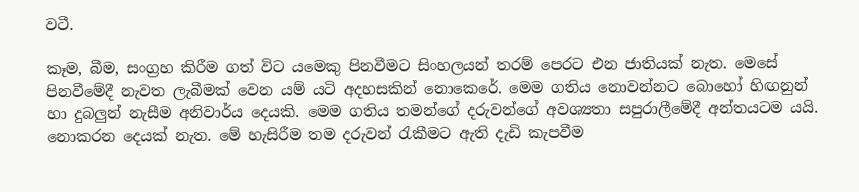වටී.

කෑම, බීම, සංග්‍රහ කිරීම ගත් විට යමෙකු පිනවීමට සිංහලයන් තරම් පෙරට එන ජාතියක් නැත. මෙසේ පිනවීමේදී නැවත ලැබීමක් වෙන යම් යටි අදහසකින් නොකෙරේ. මෙම ගතිය නොවන්නට බොහෝ හිඟනුන් හා දුබලුන් නැසීම අනිවාර්ය දෙයකි. මෙම ගතිය තමන්ගේ දරුවන්ගේ අවශ්‍යතා සපුරාලීමේදී අන්තයටම යයි. නොකරන දෙයක් නැත. මේ හැසිරීම තම දරුවන් රැකීමට ඇති දැඩි කැපවීම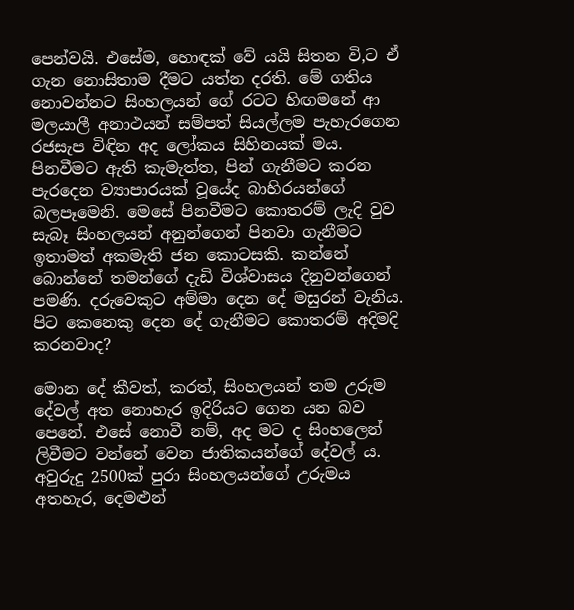පෙන්වයි. එසේම, හොඳක් වේ යයි සිතන වි,ට ඒ ගැන නොසිතාම දීමට යත්න දරති. මේ ගතිය නොවන්නට සිංහලයන් ගේ රටට හිඟමනේ ආ මලයාලී අනාථයන් සම්පත් සියල්ලම පැහැරගෙන රජසැප විඳින අද ලෝකය සිහිනයක් මය. පිනවීමට ඇති කැමැත්ත, පින් ගැනීමට කරන පැරදෙන ව්‍යාපාරයක් වූයේද බාහිරයන්ගේ බලපෑමෙනි. මෙසේ පිනවීමට කොතරම් ලැදි වුව සැබෑ සිංහලයන් අනුන්ගෙන් පිනවා ගැනීමට ඉතාමත් අකමැති ජන කොටසකි. කන්නේ බොන්නේ තමන්ගේ දැඩි විශ්වාසය දිනුවන්ගෙන් පමණි. දරුවෙකුට අම්මා දෙන දේ මසුරන් වැනිය. පිට කෙනෙකු දෙන දේ ගැනීමට කොතරම් අදිමදි කරනවාද?

මොන දේ කීවත්, කරත්, සිංහලයන් තම උරුම දේවල් අත නොහැර ඉදිරියට ගෙන යන බව පෙනේ. එසේ නොවී නම්, අද මට ද සිංහලෙන් ලිවීමට වන්නේ වෙන ජාතිකයන්ගේ දේවල් ය. අවුරුදු 2500ක් පුරා සිංහලයන්ගේ උරුමය අතහැර, දෙමළුන්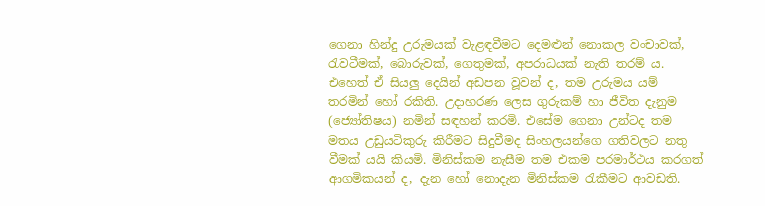ගෙනා හින්දු උරුමයක් වැළඳවීමට දෙමළුන් නොකල වංචාවක්, රැවටීමක්, බොරුවක්, ගෙතුමක්, අපරාධයක් නැති තරම් ය. එහෙත් ඒ සියලු දෙයින් අඩපන වූවන් ද, තම උරුමය යම් තරමින් හෝ රකිති. උදාහරණ ලෙස ගුරුකම් හා ජීවිත දැනුම (ජ්‍යෝතිෂය) නමින් සඳහන් කරමි. එසේම ගෙනා උන්ටද තම මතය උඩුයටිකුරු කිරීමට සිදුවීමද සිංහලයන්ගෙ ගතිවලට නතු වීමක් යයි කියමි. මිනිස්කම නැසීම තම එකම පරමාර්ථය කරගත් ආගමිකයන් ද, දැන හෝ නොදැන මිනිස්කම රැකීමට ආවඩති.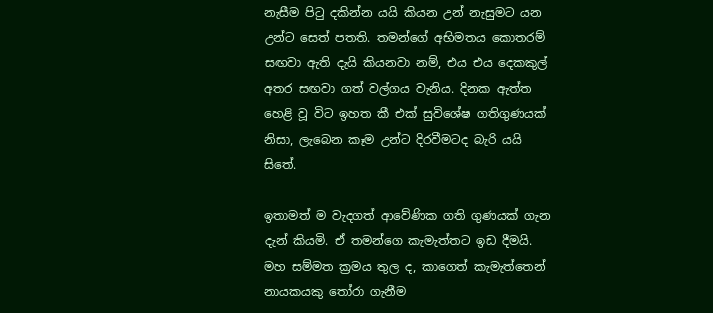නැසීම පිටු දකින්න යයි කියන උන් නැසුමට යන උන්ට සෙත් පතති. තමන්ගේ අභිමතය කොතරම් සඟවා ඇති දැයි කියනවා නම්, එය එය දෙකකුල් අතර සඟවා ගත් වල්ගය වැනිය. දිනක ඇත්ත හෙළි වූ විට ඉහත කී එක් සුවිශේෂ ගතිගුණයක් නිසා, ලැබෙන කෑම උන්ට දිරවීමටද බැරි යයි සිතේ.

ඉතාමත් ම වැදගත් ආවේණික ගති ගුණයක් ගැන දැන් කියමි. ඒ තමන්ගෙ කැමැත්තට ඉඩ දීමයි. මහ සම්මත ක්‍රමය තුල ද, කාගෙත් කැමැත්තෙන් නායකයකු තෝරා ගැනීම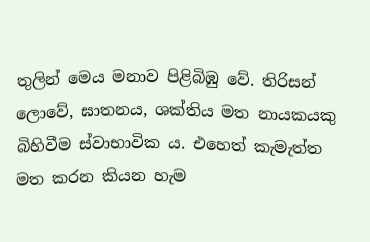තුලින් මෙය මනාව පිළිබිඹු වේ. තිරිසන් ලොවේ, ඝාතනය, ශක්තිය මත නායකයකු බිහිවීම ස්වාභාවික ය. එහෙත් කැමැත්ත මත කරන කියන හැම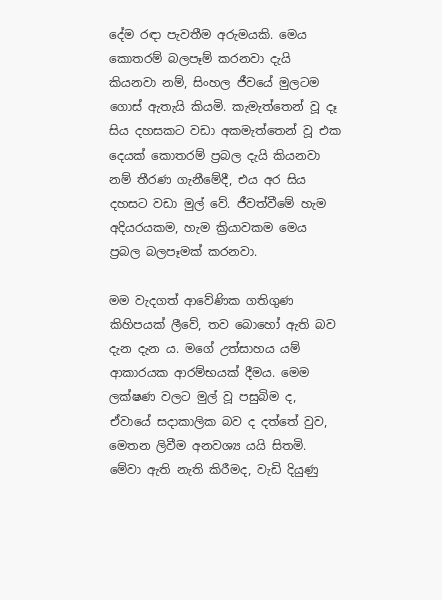දේම රඳා පැවතීම අරුමයකි. මෙය කොතරම් බලපෑම් කරනවා දැයි කියනවා නම්, සිංහල ජීවයේ මුලටම ගොස් ඇතැයි කියමි. කැමැත්තෙන් වූ දෑ සිය දහසකට වඩා අකමැත්තෙන් වූ එක දෙයක් කොතරම් ප්‍රබල දැයි කියනවා නම් තීරණ ගැනීමේදී, එය අර සිය දහසට වඩා මුල් වේ. ජීවත්වීමේ හැම අදියරයකම, හැම ක්‍රියාවකම මෙය ප්‍රබල බලපෑමක් කරනවා.

මම වැදගත් ආවේණික ගතිගුණ කිහිපයක් ලීවේ, තව බොහෝ ඇති බව දැන දැන ය. මගේ උත්සාහය යම් ආකාරයක ආරම්භයක් දීමය. මෙම ලක්ෂණ වලට මුල් වූ පසුබිම ද, ඒවායේ සදාකාලික බව ද දත්තේ වුව, මෙතන ලිවීම අනවශ්‍ය යයි සිතමි. මේවා ඇති නැති කිරීමද, වැඩි දියුණු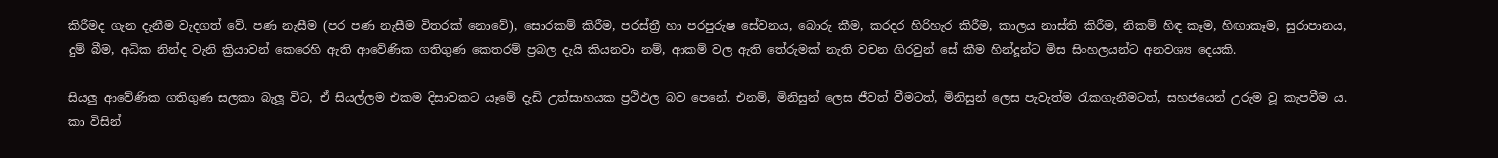කිරීමද ගැන දැනීම වැදගත් වේ. පණ නැසීම (පර පණ නැසීම විතරක් නොවේ), සොරකම් කිරීම, පරස්ත්‍රී හා පරපුරුෂ සේවනය, බොරු කීම, කරදර හිරිහැර කිරීම, කාලය නාස්ති කිරීම, නිකම් හිඳ කෑම, හිඟාකෑම, සුරාපානය, දුම් බීම, අධික නින්ද වැනි ක්‍රියාවන් කෙරෙහි ඇති ආවේණික ගතිගුණ කෙතරම් ප්‍රබල දැයි කියනවා නම්, ආකම් වල ඇති තේරුමක් නැති වචන ගිරවුන් සේ කීම හින්දූන්ට මිස සිංහලයන්ට අනවශ්‍ය දෙයකි.

සියලු ආවේණික ගතිගුණ සලකා බැලූ විට, ඒ සියල්ලම එකම දිසාවකට යෑමේ දැඩි උත්සාහයක ප්‍රථිඵල බව පෙනේ. එනම්, මිනිසුන් ලෙස ජීවත් වීමටත්, මිනිසුන් ලෙස පැවැත්ම රැකගැනීමටත්, සහජයෙන් උරුම වූ කැපවීම ය. කා විසින්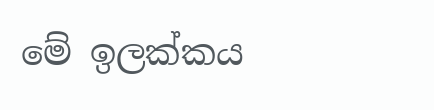මේ ඉලක්කය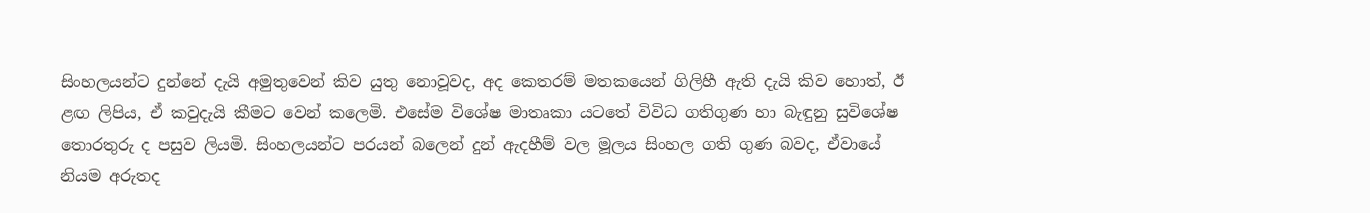සිංහලයන්ට දුන්නේ දැයි අමුතුවෙන් කිව යුතු නොවූවද, අද කෙතරම් මතකයෙන් ගිලිහී ඇති දැයි කිව හොත්, ඊ ළඟ ලිපිය, ඒ කවුදැයි කීමට වෙන් කලෙමි. එසේම විශේෂ මාතෘකා යටතේ විවිධ ගතිගුණ හා බැඳුනු සුවිශේෂ තොරතුරු ද පසුව ලියමි. සිංහලයන්ට පරයන් බලෙන් දුන් ඇදහීම් වල මූලය සිංහල ගති ගුණ බවද, ඒවායේ නියම අරුතද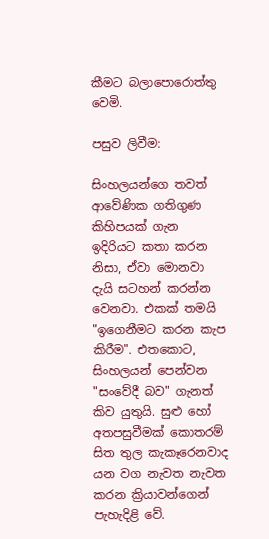කීමට බලාපොරොත්තු වෙමි.

පසුව ලිවීම:

සිංහලයන්ගෙ තවත් ආවේණික ගතිගුණ කිහිපයක් ගැන ඉදිරියට කතා කරන නිසා, ඒවා මොනවා දැයි සටහන් කරන්න වෙනවා. එකක් තමයි "ඉගෙනීමට කරන කැප කිරීම". එතකොට, සිංහලයන් පෙන්වන "සංවේදී බව" ගැනත් කිව යුතුයි. සුළු හෝ අතපසුවීමක් කොතරම් සිත තුල කැකෑරෙනවාද යන වග නැවත නැවත කරන ක්‍රියාවන්ගෙන් පැහැදිළි වේ.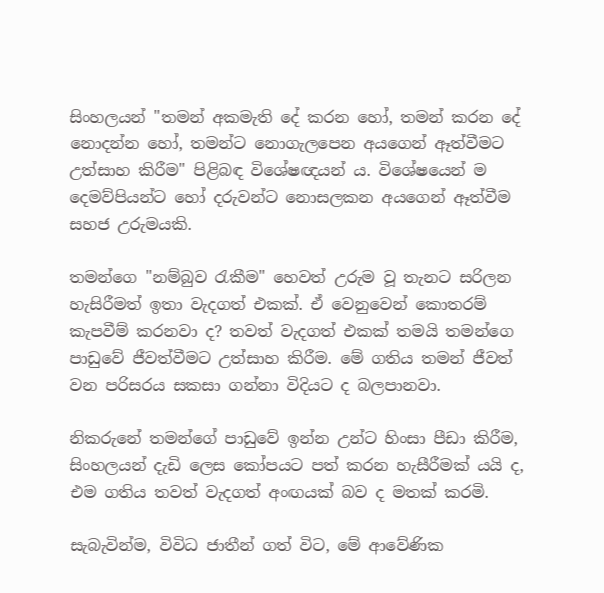සිංහලයන් "තමන් අකමැති දේ කරන හෝ, තමන් කරන දේ නොදන්න හෝ, තමන්ට නොගැලපෙන අයගෙන් ඈත්වීමට උත්සාහ කිරීම" පිළිබඳ විශේෂඥයන් ය. විශේෂයෙන් ම දෙමව්පියන්ට හෝ දරුවන්ට නොසලකන අයගෙන් ඈත්වීම සහජ උරුමයකි.

තමන්ගෙ "නම්බුව රැකීම" හෙවත් උරුම වූ තැනට සරිලන හැසිරීමත් ඉතා වැදගත් එකක්. ඒ වෙනුවෙන් කොතරම් කැපවීම් කරනවා ද? තවත් වැදගත් එකක් තමයි තමන්ගෙ පාඩුවේ ජීවත්වීමට උත්සාහ කිරීම. මේ ගතිය තමන් ජීවත් වන පරිසරය සකසා ගන්නා විදියට ද බලපානවා.

නිකරුනේ තමන්ගේ පාඩුවේ ඉන්න උන්ට හිංසා පීඩා කිරීම, සිංහලයන් දැඩි ලෙස කෝපයට පත් කරන හැසීරීමක් යයි ද, එම ගතිය තවත් වැදගත් අංඟයක් බව ද මතක් කරමි.

සැබැවින්ම, විවිධ ජාතීන් ගත් විට, මේ ආවේණික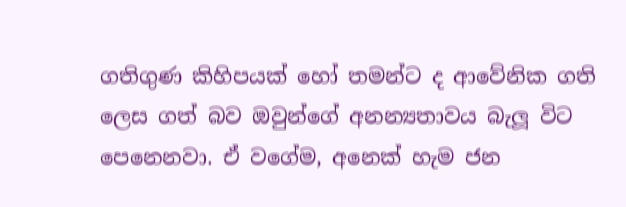ගතිගුණ කිහිපයක් හෝ තමන්ට ද ආවේනික ගති ලෙස ගත් බව ඔවුන්ගේ අනන්‍යතාවය බැලූ විට පෙනෙනවා. ඒ වගේම, අනෙක් හැම ජන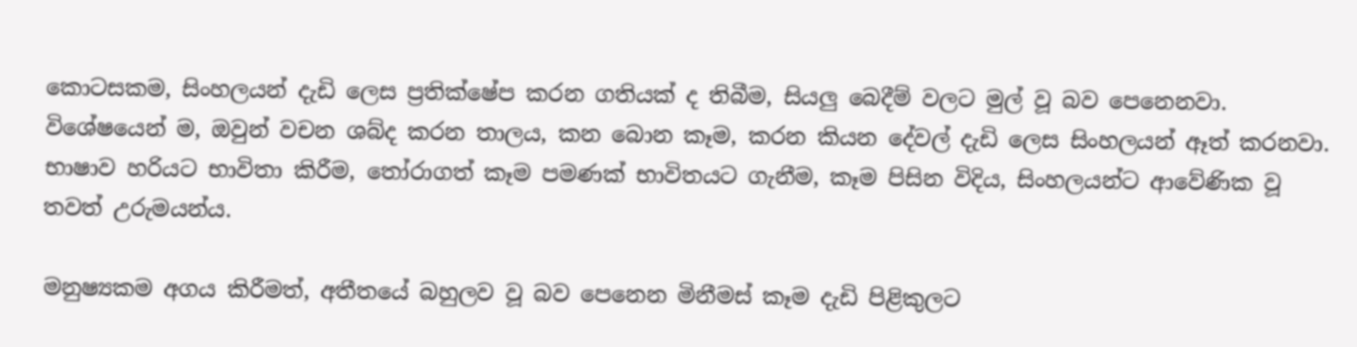කොටසකම, සිංහලයන් දැඩි ලෙස ප්‍රතික්ෂේප කරන ගතියක් ද තිබීම, සියලු බෙදීම් වලට මුල් වූ බව පෙනෙනවා. විශේෂයෙන් ම, ඔවුන් වචන ශබ්ද කරන තාලය, කන බොන කෑම, කරන කියන දේවල් දැඩි ලෙස සිංහලයන් ඈත් කරනවා. භාෂාව හරියට භාවිතා කිරීම, තෝරාගත් කෑම පමණක් භාවිතයට ගැනීම, කෑම පිසින විදිය, සිංහලයන්ට ආවේණික වූ තවත් උරුමයන්ය.

මනුෂ්‍යකම අගය කිරීමත්, අතීතයේ බහුලව වූ බව පෙනෙන මිනීමස් කෑම දැඩි පිළිකුලට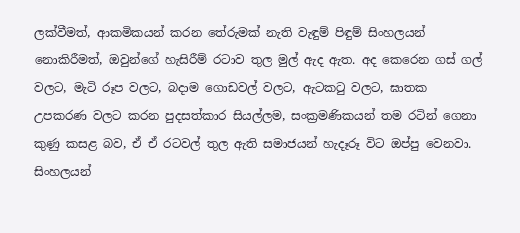ලක්වීමත්, ආකමිකයන් කරන තේරුමක් නැති වැඳුම් පිඳුම් සිංහලයන් නොකිරීමත්, ඔවුන්ගේ හැසිරීම් රටාව තුල මුල් ඇද ඇත. අද කෙරෙන ගස් ගල් වලට, මැටි රූප වලට, බදාම ගොඩවල් වලට, ඇටකටු වලට, ඝාතක උපකරණ වලට කරන පුදසත්කාර සියල්ලම, සංක්‍රමණිකයන් තම රටින් ගෙනා කුණු කසළ බව, ඒ ඒ රටවල් තුල ඇති සමාජයන් හැදෑරූ විට ඔප්පු වෙනවා. සිංහලයන්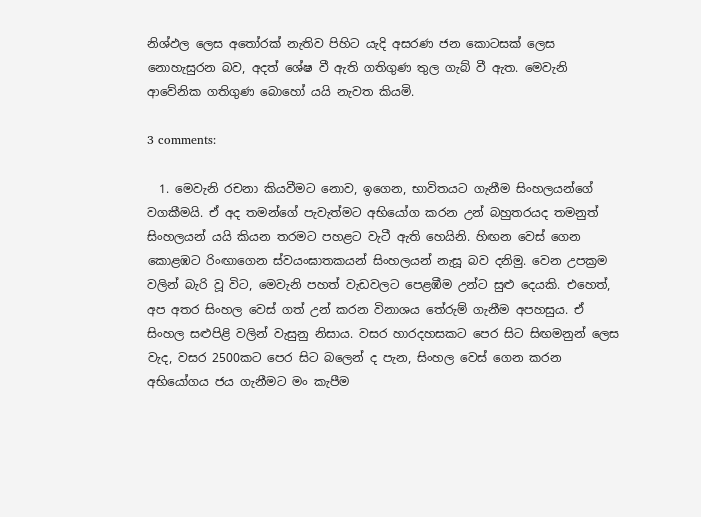නිශ්ඵල ලෙස අතෝරක් නැතිව පිහිට යැදි අසරණ ජන කොටසක් ලෙස නොහැසුරන බව, අදත් ශේෂ වී ඇති ගතිගුණ තුල ගැබ් වී ඇත. මෙවැනි ආවේනික ගතිගුණ බොහෝ යයි නැවත කියමි.

3 comments:

  1. මෙවැනි රචනා කියවීමට නොව, ඉගෙන, භාවිතයට ගැනීම සිංහලයන්ගේ වගකීමයි. ඒ අද තමන්ගේ පැවැත්මට අභියෝග කරන උන් බහුතරයද තමනුත් සිංහලයන් යයි කියන තරමට පහළට වැටී ඇති හෙයිනි. හිඟන වෙස් ගෙන කොළඹට රිංඟාගෙන ස්වයංඝාතකයන් සිංහලයන් නැසූ බව දනිමු. වෙන උපක්‍රම වලින් බැරි වූ විට, මෙවැනි පහත් වැඩවලට පෙළඹීම උන්ට සුළු දෙයකි. එහෙත්, අප අතර සිංහල වෙස් ගත් උන් කරන විනාශය තේරුම් ගැනීම අපහසුය. ඒ සිංහල සළුපිළි වලින් වැසුනු නිසාය. වසර හාරදහසකට පෙර සිට සිඟමනුන් ලෙස වැද, වසර 2500කට පෙර සිට බලෙන් ද පැන, සිංහල වෙස් ගෙන කරන අභියෝගය ජය ගැනීමට මං කැපීම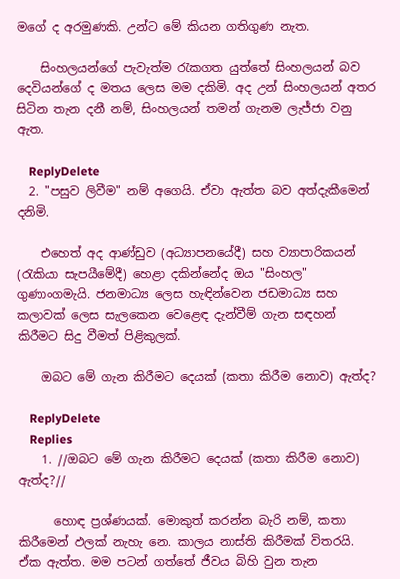මගේ ද අරමුණකි. උන්ට මේ කියන ගතිගුණ නැත.

    සිංහලයන්ගේ පැවැත්ම රැකගත යුත්තේ සිංහලයන් බව දෙවියන්ගේ ද මතය ලෙස මම දකිමි. අද උන් සිංහලයන් අතර සිටින තැන දනී නම්, සිංහලයන් තමන් ගැනම ලැජ්ජා වනු ඇත.

    ReplyDelete
  2. "පසුව ලිවීම" නම් අගෙයි. ඒවා ඇත්ත බව අත්දැකීමෙන් දනිමි.

    එහෙත් අද ආණ්ඩුව (අධ්‍යාපනයේදී) සහ ව්‍යාපාරිකයන් (රැකියා සැපයීමේදී) හෙළා දකින්නේද ඔය "සිංහල" ගුණාංගමැයි. ජනමාධ්‍ය ලෙස හැඳින්වෙන ජඩමාධ්‍ය සහ කලාවක් ලෙස සැලකෙන වෙළෙඳ දැන්වීම් ගැන සඳහන් කිරීමට සිදු වීමත් පිළිකුලක්.

    ඔබට මේ ගැන කිරීමට දෙයක් (කතා කිරීම නොව) ඇත්ද?

    ReplyDelete
    Replies
    1. //ඔබට මේ ගැන කිරීමට දෙයක් (කතා කිරීම නොව) ඇත්ද?//

      හොඳ ප්‍රශ්ණයක්. මොකුත් කරන්න බැරි නම්, කතා කිරීමෙන් ඵලක් නැහැ නෙ. කාලය නාස්ති කිරීමක් විතරයි. ඒක ඇත්ත. මම පටන් ගත්තේ ජීවය බිහි වුන තැන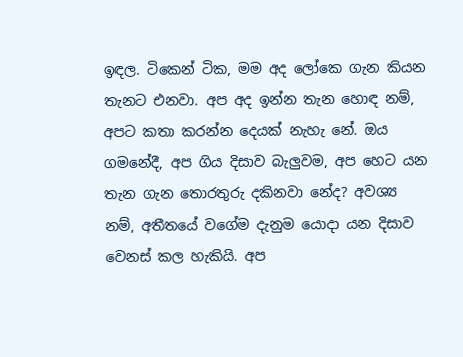ඉඳල. ටිකෙන් ටික, මම අද ලෝකෙ ගැන කියන තැනට එනවා. අප අද ඉන්න තැන හොඳ නම්, අපට කතා කරන්න දෙයක් නැහැ නේ. ඔය ගමනේදී, අප ගිය දිසාව බැලුවම, අප හෙට යන තැන ගැන තොරතුරු දකිනවා නේද? අවශ්‍ය නම්, අතීතයේ වගේම දැනුම යොදා යන දිසාව වෙනස් කල හැකියි. අප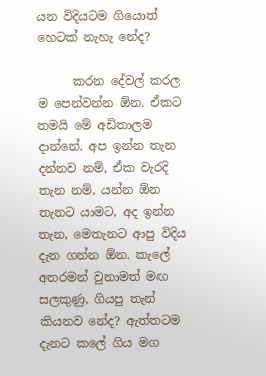යන විදියටම ගියොත් හෙටක් නැහැ නේද?

      කරන දේවල් කරල ම පෙන්වන්න ඕන. ඒකට තමයි මේ අඩිතාලම දාන්නේ. අප ඉන්න තැන දන්නව නම්, ඒක වැරදි තැන නම්, යන්න ඕන තැනට යාමට, අද ඉන්න තැන, මෙතැනට ආපු විදිය දැන ගන්න ඕන. කැලේ අතරමන් වුනාමත් මඟ සලකුණු, ගියපු තැන් කියනව නේද? ඇත්තටම දැනට කලේ ගිය මග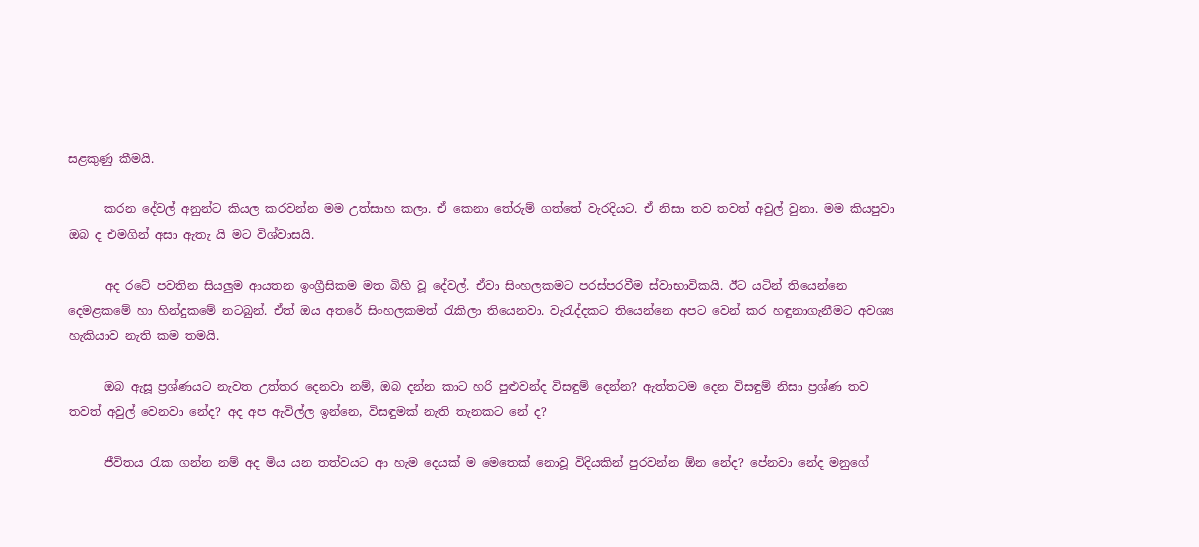සළකුණු කීමයි.

      කරන දේවල් අනුන්ට කියල කරවන්න මම උත්සාහ කලා. ඒ කෙනා තේරුම් ගත්තේ වැරදියට. ඒ නිසා තව තවත් අවුල් වුනා. මම කියපුවා ඔබ ද එමගින් අසා ඇතැ යි මට විශ්වාසයි.

      අද රටේ පවතින සියලුම ආයතන ඉංග්‍රීසිකම මත බිහි වූ දේවල්. ඒවා සිංහලකමට පරස්පරවීම ස්වාභාවිකයි. ඊට යටින් තියෙන්නෙ දෙමළකමේ හා හින්දුකමේ නටබුන්. ඒත් ඔය අතරේ සිංහලකමත් රැකිලා තියෙනවා. වැරැද්දකට තියෙන්නෙ අපට වෙන් කර හඳුනාගැනීමට අවශ්‍ය හැකියාව නැති කම තමයි.

      ඔබ ඇසූ ප්‍රශ්ණයට නැවත උත්තර දෙනවා නම්, ඔබ දන්න කාට හරි පුළුවන්ද විසඳුම් දෙන්න? ඇත්තටම දෙන විසඳුම් නිසා ප්‍රශ්ණ තව තවත් අවුල් වෙනවා නේද? අද අප ඇවිල්ල ඉන්නෙ, විසඳුමක් නැති තැනකට නේ ද?

      ජීවිතය රැක ගන්න නම් අද මිය යන තත්වයට ආ හැම දෙයක් ම මෙතෙක් නොවූ විදියකින් පුරවන්න ඕන නේද? පේනවා නේද මනුගේ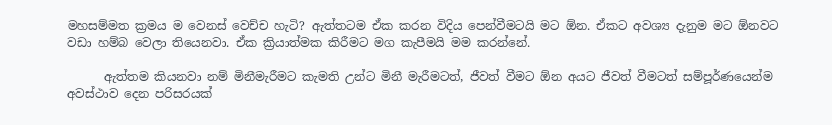මහසම්මත ක්‍රමය ම වෙනස් වෙච්ච හැටි? ඇත්තටම ඒක කරන විදිය පෙන්වීමටයි මට ඕන. ඒකට අවශ්‍ය දැනුම මට ඕනවට වඩා හම්බ වෙලා තියෙනවා. ඒක ක්‍රියාත්මක කිරීමට මග කැපීමයි මම කරන්නේ.

      ඇත්තම කියනවා නම් මිනීමැරීමට කැමති උන්ට මිනී මැරීමටත්, ජීවත් වීමට ඕන අයට ජීවත් වීමටත් සම්පූර්ණයෙන්ම අවස්ථාව දෙන පරිසරයක්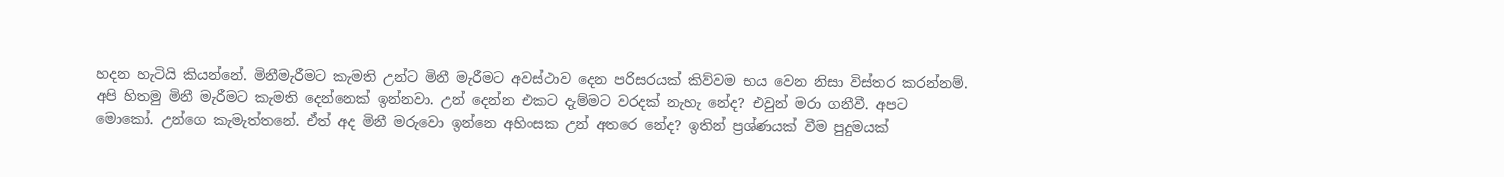හදන හැටියි කියන්නේ. මිනීමැරීමට කැමති උන්ට මිනී මැරීමට අවස්ථාව දෙන පරිසරයක් කිව්වම භය වෙන නිසා විස්තර කරන්නම්. අපි හිතමු මිනී මැරීමට කැමති දෙන්නෙක් ඉන්නවා. උන් දෙන්න එකට දැම්මට වරදක් නැහැ නේද? එවුන් මරා ගනීවී. අපට මොකෝ. උන්ගෙ කැමැත්තනේ. ඒත් අද මිනී මරුවො ඉන්නෙ අහිංසක උන් අතරෙ නේද? ඉතින් ප්‍රශ්ණයක් වීම පුදුමයක්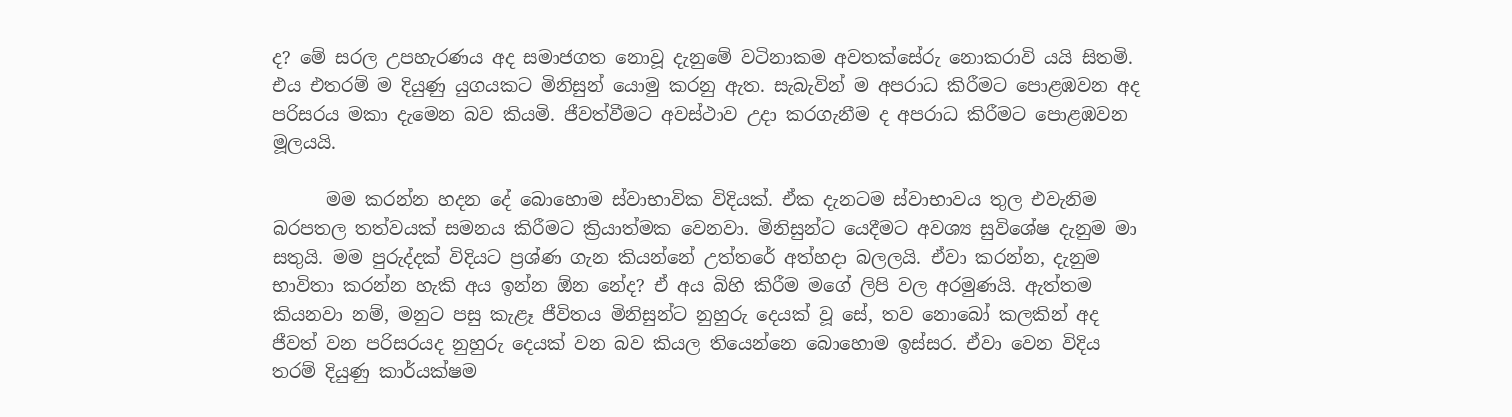ද? මේ සරල උපහැරණය අද සමාජගත නොවූ දැනුමේ වටිනාකම අවතක්සේරු නොකරාවි යයි සිතමි. එය එතරම් ම දියුණු යුගයකට මිනිසුන් යොමු කරනු ඇත. සැබැවින් ම අපරාධ කිරීමට පොළඹවන අද පරිසරය මකා දැමෙන බව කියමි. ජීවත්වීමට අවස්ථාව උදා කරගැනීම ද අපරාධ කිරීමට පොළඹවන මූලයයි.

      මම කරන්න හදන දේ බොහොම ස්වාභාවික විදියක්. ඒක දැනටම ස්වාභාවය තුල එවැනිම බරපතල තත්වයක් සමනය කිරීමට ක්‍රියාත්මක වෙනවා. මිනිසුන්ට යෙදීමට අවශ්‍ය සුවිශේෂ දැනුම මා සතුයි. මම පුරුද්දක් විදියට ප්‍රශ්ණ ගැන කියන්නේ උත්තරේ අත්හදා බලලයි. ඒවා කරන්න, දැනුම භාවිතා කරන්න හැකි අය ඉන්න ඕන නේද? ඒ අය බිහි කිරීම මගේ ලිපි වල අරමුණයි. ඇත්තම කියනවා නම්, මනුට පසු කැළෑ ජීවිතය මිනිසුන්ට නුහුරු දෙයක් වූ සේ, තව නොබෝ කලකින් අද ජීවත් වන පරිසරයද නුහුරු දෙයක් වන බව කියල තියෙන්නෙ බොහොම ඉස්සර. ඒවා වෙන විදිය තරම් දියුණු කාර්යක්ෂම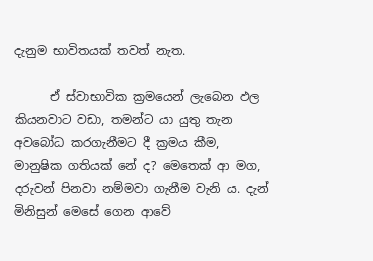දැනුම භාවිතයක් තවත් නැත.

      ඒ ස්වාභාවික ක්‍රමයෙන් ලැබෙන ඵල කියනවාට වඩා, තමන්ට යා යුතු තැන අවබෝධ කරගැනීමට දී ක්‍රමය කීම, මානුෂික ගතියක් නේ ද? මෙතෙක් ආ මග, දරුවන් පිනවා නම්මවා ගැනීම වැනි ය. දැන් මිනිසුන් මෙසේ ගෙන ආවේ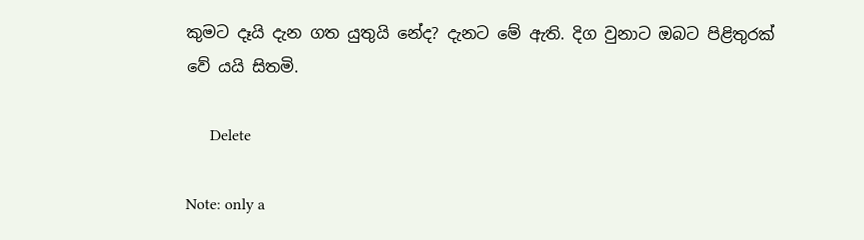කුමට දෑයි දැන ගත යුතුයි නේද? දැනට මේ ඇති. දිග වුනාට ඔබට පිළිතුරක් වේ යයි සිතමි.

      Delete

Note: only a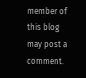member of this blog may post a comment.